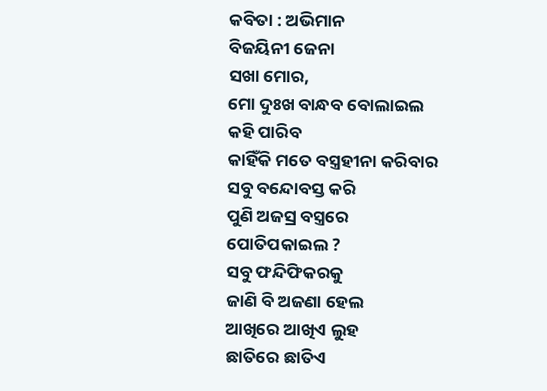କବିତା : ଅଭିମାନ
ବିଜୟିନୀ ଜେନା
ସଖା ମୋର,
ମୋ ଦୁଃଖ ବାନ୍ଧବ ବୋଲାଇଲ
କହି ପାରିବ
କାହିଁକି ମତେ ବସ୍ତ୍ରହୀନା କରିବାର
ସବୁ ବନ୍ଦୋବସ୍ତ କରି
ପୁଣି ଅଜସ୍ର ବସ୍ତ୍ରରେ
ପୋତିପକାଇଲ ?
ସବୁ ଫନ୍ଦିଫିକରକୁ
ଜାଣି ବି ଅଜଣା ହେଲ
ଆଖିରେ ଆଖିଏ ଲୁହ
ଛାତିରେ ଛାତିଏ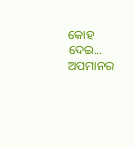କୋହ ଦେଇ...
ଅପମାନର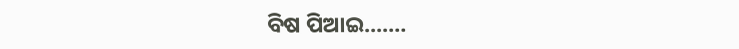ବିଷ ପିଆଇ....…